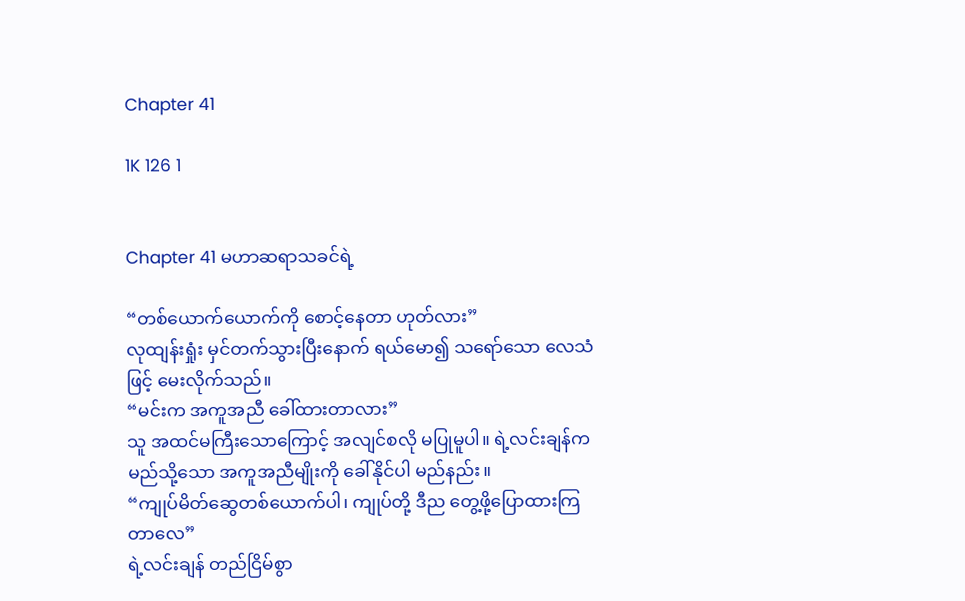Chapter 41

1K 126 1


Chapter 41 မဟာဆရာသခင်ရဲ့

“တစ်ယောက်ယောက်ကို စောင့်နေတာ ဟုတ်လား”
လုထျန်းရှုံး မှင်တက်သွားပြီးနောက် ရယ်မော၍ သရော်သော လေသံဖြင့် မေးလိုက်သည်။
“မင်းက အကူအညီ ခေါ်ထားတာလား”
သူ အထင်မကြီးသောကြောင့် အလျင်စလို မပြုမူပါ။ ရဲ့လင်းချန်က မည်သို့သော အကူအညီမျိုးကို ခေါ်နိုင်ပါ မည်နည်း။
“ကျုပ်မိတ်ဆွေတစ်ယောက်ပါ၊ ကျုပ်တို့ ဒီည တွေ့ဖို့ပြောထားကြတာလေ”
ရဲ့လင်းချန် တည်ငြိမ်စွာ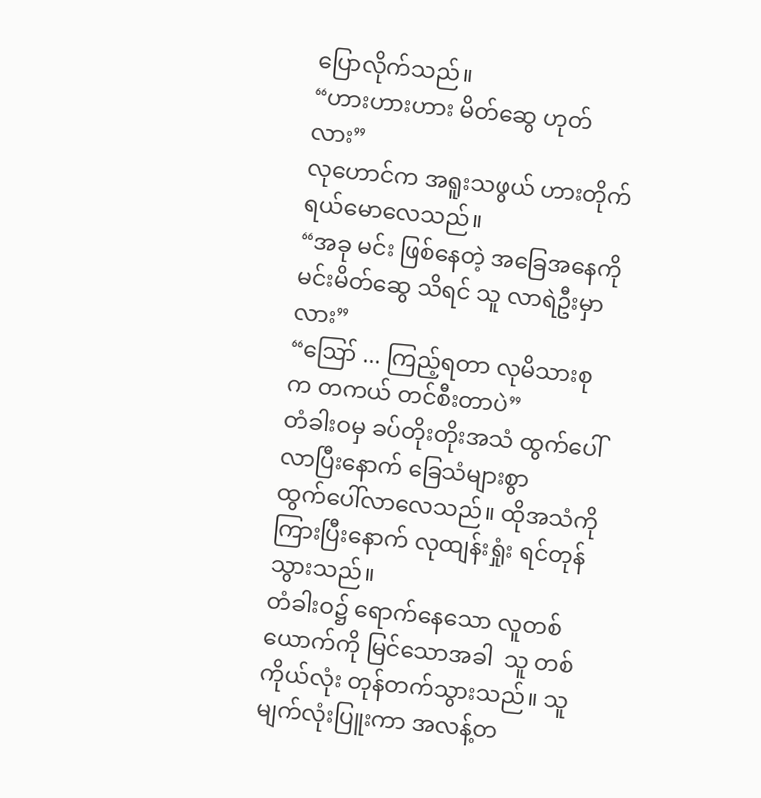ပြောလိုက်သည်။
“ဟားဟားဟား မိတ်ဆွေ ဟုတ်လား”
လုဟောင်က အရူးသဖွယ် ဟားတိုက် ရယ်မောလေသည်။
“အခု မင်း ဖြစ်နေတဲ့ အခြေအနေကို မင်းမိတ်ဆွေ သိရင် သူ လာရဲဦးမှာလား”
“ဪ ... ကြည့်ရတာ လုမိသားစုက တကယ် တင်စီးတာပဲ”
တံခါးဝမှ ခပ်တိုးတိုးအသံ ထွက်ပေါ်လာပြီးနောက် ခြေသံများစွာ ထွက်‌ပေါ်လာလေသည်။ ထိုအသံကို ကြားပြီးနောက် လုထျန်းရှုံး ရင်တုန်သွားသည်။
တံခါးဝ၌ ရောက်နေသော လူတစ်ယောက်ကို မြင်သောအခါ  သူ တစ်ကိုယ်လုံး တုန်တက်သွားသည်။ သူ မျက်လုံးပြူးကာ အလန့်တ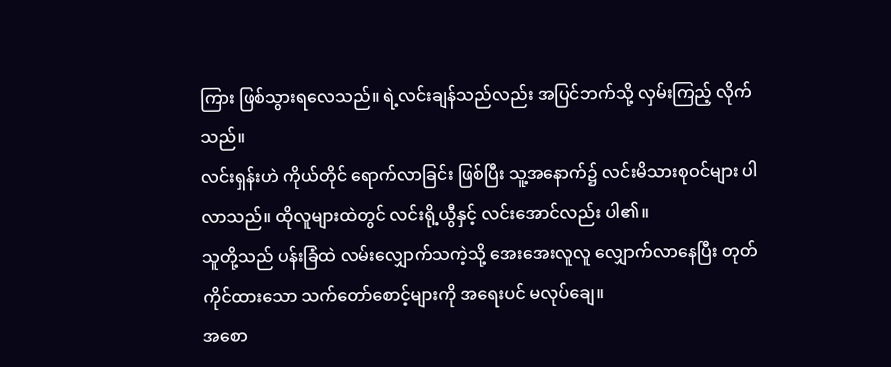ကြား ဖြစ်သွားရလေသည်။ ရဲ့လင်းချန်သည်လည်း အပြင်ဘက်သို့ လှမ်းကြည့် လိုက်သည်။
လင်းရှန်းဟဲ ကိုယ်တိုင် ရောက်လာခြင်း ဖြစ်ပြီး သူ့အနောက်၌ လင်းမိသားစုဝင်များ ပါလာသည်။ ထိုလူများထဲတွင် လင်းရို့ယွီနှင့် လင်းအောင်လည်း ပါ၏။
သူတို့သည် ပန်းခြံထဲ လမ်းလျှောက်သကဲ့သို့ အေးအေးလူလူ လျှောက်လာနေပြီး တုတ်ကိုင်ထားသော သက်တော်စောင့်များကို အရေးပင် မလုပ်ချေ။
အစော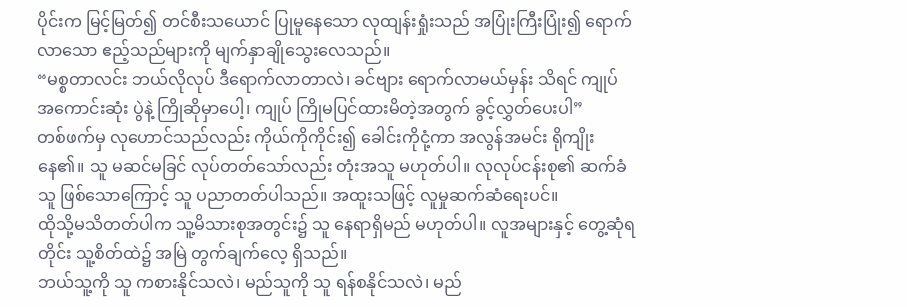ပိုင်းက မြင့်မြတ်၍ တင်စီးသယောင် ပြုမူနေသော လုထျန်းရှုံးသည် အပြုံးကြီးပြုံး၍ ရောက်လာသော ဧည့်သည်များကို မျက်နှာချိုသွေးလေသည်။
“မစ္စတာလင်း ဘယ်လိုလုပ် ဒီရောက်လာတာလဲ၊ ခင်ဗျား ရောက်လာမယ်မှန်း သိရင် ကျုပ် အကောင်းဆုံး ပွဲနဲ့ ကြိုဆိုမှာပေါ့၊ ကျုပ် ကြိုမပြင်ထားမိတဲ့အတွက် ခွင့်လွှတ်ပေးပါ”
တစ်ဖက်မှ လုဟောင်သည်လည်း ကိုယ်ကိုကိုင်း၍ ခေါင်းကိုငုံ့ကာ အလွန်အမင်း ရိုကျိုးနေ၏။ သူ မဆင်မခြင် လုပ်တတ်သော်လည်း တုံးအသူ မဟုတ်ပါ။ လုလုပ်ငန်းစု၏ ဆက်ခံသူ ဖြစ်သောကြောင့် သူ ပညာတတ်ပါသည်။ အထူးသဖြင့် လူမှုဆက်ဆံရေးပင်။
ထိုသို့မသိတတ်ပါက သူ့မိသားစုအတွင်း၌ သူ နေရာရှိမည် မဟုတ်ပါ။ လူအများနှင့် တွေ့ဆုံရတိုင်း သူ့စိတ်ထဲ၌ အမြဲ တွက်ချက်လေ့ ရှိသည်။
ဘယ်သူ့ကို သူ ကစားနိုင်သလဲ၊ မည်သူကို သူ ရန်စနိုင်သလဲ၊ မည်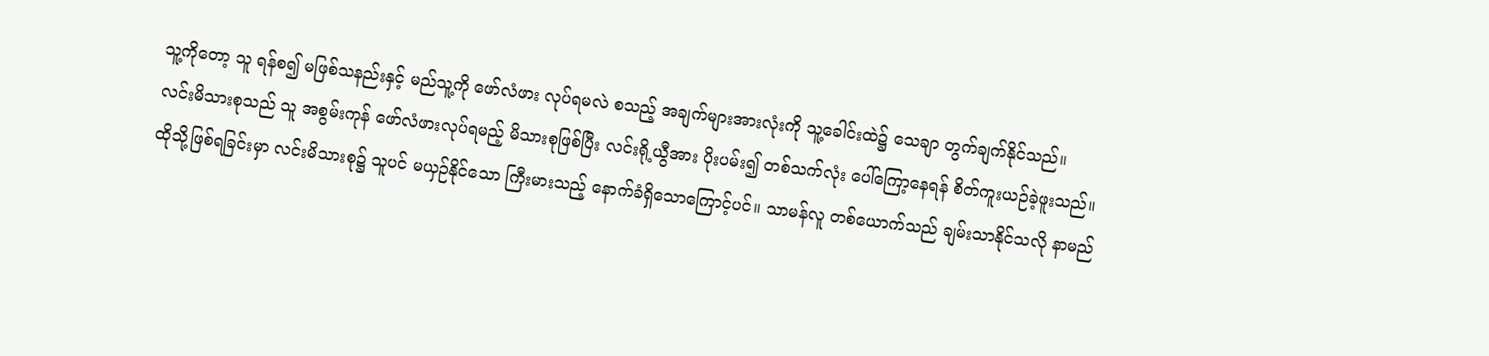သူ့ကိုတော့ သူ ရန်စ၍ မဖြစ်သနည်းနှင့် မည်သူ့ကို ဖော်လံဖား လုပ်ရမလဲ စသည့် အချက်များအားလုံးကို သူ့ခေါင်းထဲ၌ သေချာ တွက်ချက်နိုင်သည်။
လင်းမိသားစုသည် သူ အစွမ်းကုန် ဖော်လံဖားလုပ်ရမည့် မိသားစုဖြစ်ပြီး လင်းရို့ယွီအား ပိုးပမ်း၍ တစ်သက်လုံး ပေါ်ကြော့နေရန် စိတ်ကူးယဉ်ခဲ့ဖူးသည်။
ထိုသို့ဖြစ်ရခြင်းမှာ လင်းမိသားစု၌ သူပင် မယှဉ်နိုင်သော ကြီးမားသည့် နောက်ခံရှိသောကြောင့်ပင်။ သာမန်လူ တစ်ယောက်သည် ချမ်းသာနိုင်သလို နာမည်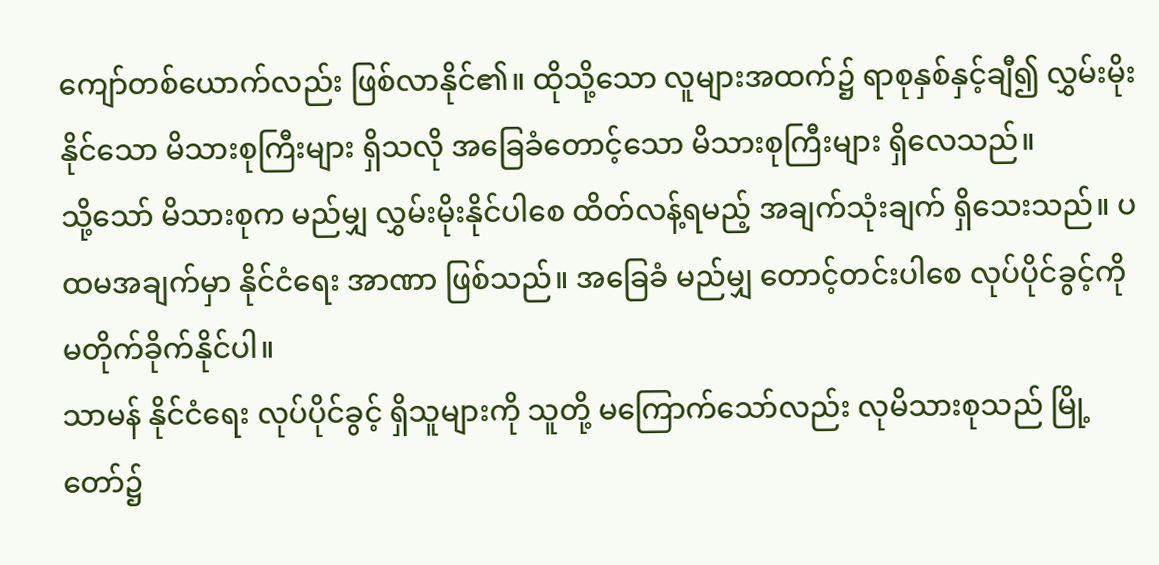ကျော်တစ်ယောက်လည်း ဖြစ်လာနိုင်၏။ ထိုသို့သော လူများအထက်၌ ရာစုနှစ်နှင့်ချီ၍ လွှမ်းမိုးနိုင်သော မိသားစုကြီးများ ရှိသလို အခြေခံတောင့်သော မိသားစုကြီးများ ရှိလေသည်။
သို့သော် မိသားစုက မည်မျှ လွှမ်းမိုးနိုင်ပါစေ ထိတ်လန့်ရမည့် အချက်သုံးချက် ရှိသေးသည်။ ပထမအချက်မှာ နိုင်ငံရေး အာဏာ ဖြစ်သည်။ အခြေခံ မည်မျှ တောင့်တင်းပါစေ လုပ်ပိုင်ခွင့်ကို မတိုက်ခိုက်နိုင်ပါ။
သာမန် နိုင်ငံရေး လုပ်ပိုင်ခွင့် ရှိသူများကို သူတို့ မကြောက်သော်လည်း လုမိသားစုသည် မြို့တော်၌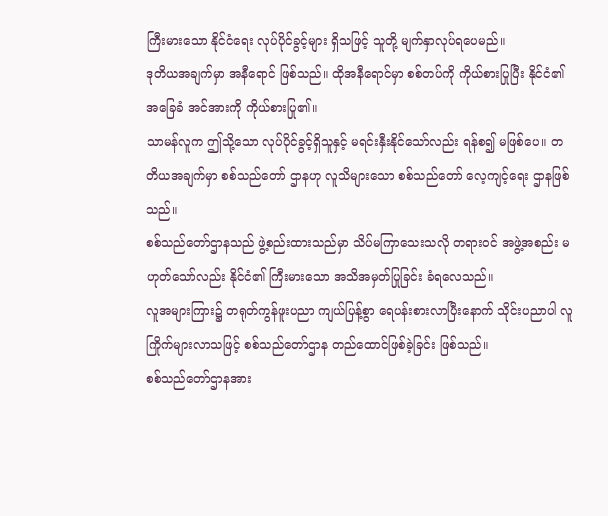ကြီးမားသော နိုင်ငံရေး လုပ်ပိုင်ခွင့်များ ရှိသဖြင့် သူတို့ မျက်နှာလုပ်ရပေမည်။
ဒုတိယအချက်မှာ အနီရောင် ဖြစ်သည်။ ထိုအနီရောင်မှာ စစ်တပ်ကို ကိုယ်စားပြုပြီး နိုင်ငံ၏ အခြေခံ အင်အားကို ကိုယ်စားပြု၏။
သာမန်လူက ဤသို့သော လုပ်ပိုင်ခွင့်ရှိသူနှင့် မရင်းနှီးနိုင်သော်လည်း ရန်စ၍ မဖြစ်ပေ။ တတိယအချက်မှာ စစ်သည်တော် ဌာနဟု လူသိများသော စစ်သည်တော် လေ့ကျင့်ရေး ဌာနဖြစ်သည်။
စစ်သည်တော်ဌာနသည် ဖွဲ့စည်းထားသည်မှာ သိပ်မကြာသေးသလို တရားဝင် အဖွဲ့အစည်း မဟုတ်သော်လည်း နိုင်ငံ၏ ကြီးမားသော အသိအမှတ်ပြုခြင်း ခံရလေသည်။
လူအများကြား၌ တရုတ်ကွန်ဖူးပညာ ကျယ်ပြန့်စွာ ရေပန်းစားလာပြီးနောက် သိုင်းပညာပါ လူကြိုက်များလာသဖြင့် စစ်သည်တော်ဌာန တည်ထောင်ဖြစ်ခဲ့ခြင်း ဖြစ်သည်။
စစ်သည်တော်ဌာနအား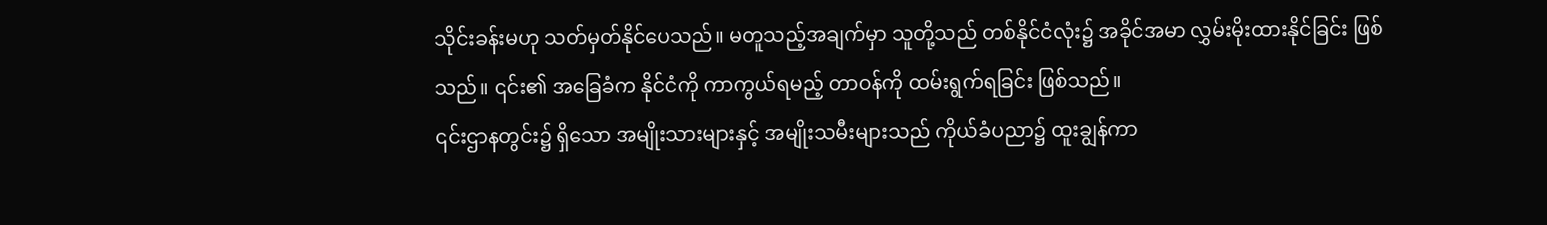သိုင်းခန်းမဟု သတ်မှတ်နိုင်ပေသည်။ မတူသည့်အချက်မှာ သူတို့သည် တစ်နိုင်ငံလုံး၌ အခိုင်အမာ လွှမ်းမိုးထားနိုင်ခြင်း ဖြစ်သည်။ ၎င်း၏ အခြေခံက နိုင်ငံကို ကာကွယ်ရမည့် တာဝန်ကို ထမ်းရွက်ရခြင်း ဖြစ်သည်။
၎င်းဌာနတွင်း၌ ရှိသော အမျိုးသားများနှင့် အမျိုးသမီးများသည် ကိုယ်ခံပညာ၌ ထူးချွန်ကာ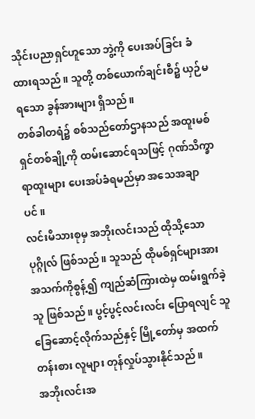သိုင်းပညာရှင်ဟူသော ဘွဲ့ကို ပေးအပ်ခြင်း ခံထားရသည်။ သူတို့ တစ်ယောက်ချင်းစီ၌ ယှဉ်မရသော ခွန်အားများ ရှိသည်။
တစ်ခါတရံ၌ စစ်သည်တော်ဌာနသည် အထူးမစ်ရှင်တစ်ချို့ကို ထမ်းဆောင်ရသဖြင့် ဂုဏ်သိက္ခာ ရာထူးများ ပေးအပ်ခံရမည်မှာ အသေအချာပင်။
လင်းမိသားစုမှ အဘိုးလင်းသည် ထိုသို့သော ပုဂ္ဂိုလ် ဖြစ်သည်။ သူသည် ထိုမစ်ရှင်များအား အသက်ကိုစွန့်၍ ကျည်ဆံကြားထဲမှ ထမ်းရွက်ခဲ့သူ ဖြစ်သည်။ ပွင့်ပွင့်လင်းလင်း ပြောရလျင် သူ ခြေဆောင့်လိုက်သည်နှင့် မြို့တော်မှ အထက်တန်းစား လူများ တုန်လှုပ်သွားနိုင်သည်။
အဘိုးလင်းအ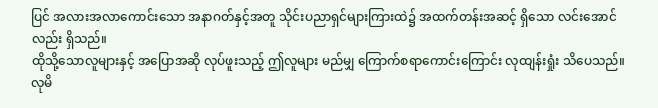ပြင် အလားအလာကောင်းသော အနာဂတ်နှင့်အတူ သိုင်းပညာရှင်များကြားထဲ၌ အထက်တန်းအဆင့် ရှိသော လင်းအောင်လည်း ရှိသည်။
ထိုသို့သောလူများနှင့် အပြောအဆို လုပ်ဖူးသည့် ဤလူများ မည်မျှ ကြောက်စရာကောင်းကြောင်း လုထျန်းရှုံး သိပေသည်။ လုမိ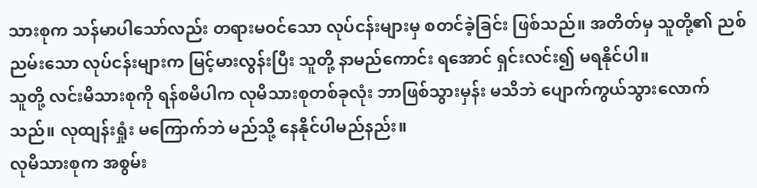သားစုက သန်မာပါသော်လည်း တရားမဝင်သော လုပ်ငန်းများမှ စတင်ခဲ့ခြင်း ဖြစ်သည်။ အတိတ်မှ သူတို့၏ ညစ်ညမ်းသော လုပ်ငန်းများက မြင့်မားလွန်းပြီး သူတို့ နာမည်ကောင်း ရအောင် ရှင်းလင်း၍ မရနိုင်ပါ။
သူတို့ လင်းမိသားစုကို ရန်စမိပါက လုမိသားစုတစ်ခုလုံး ဘာဖြစ်သွားမှန်း မသိဘဲ ပျောက်ကွယ်သွားလောက်သည်။ လုထျန်းရှုံး မကြောက်ဘဲ မည်သို့ နေနိုင်ပါမည်နည်း။
လုမိသားစုက အစွမ်း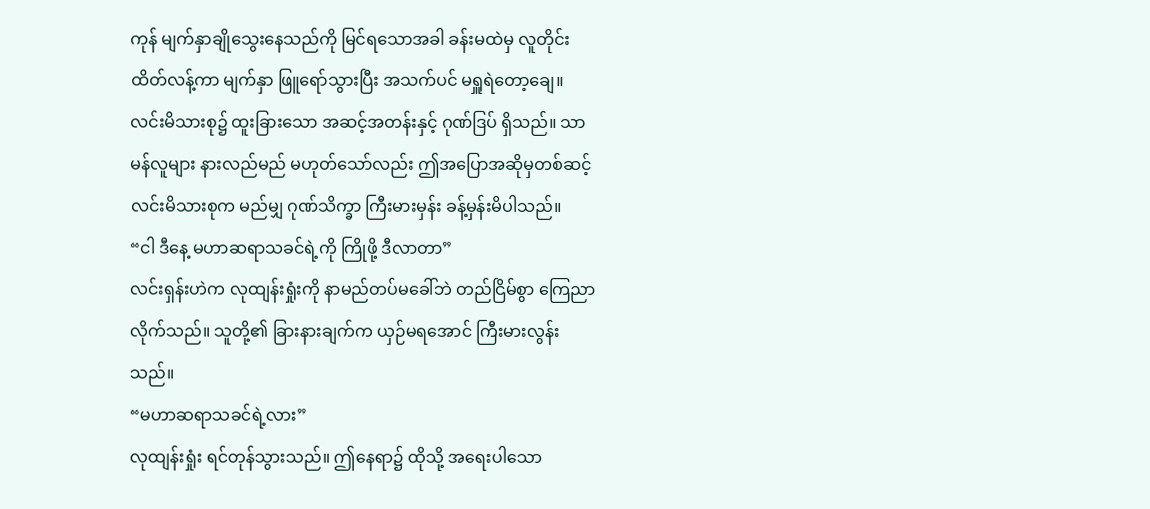ကုန် မျက်နှာချိုသွေးနေသည်ကို မြင်ရသောအခါ ခန်းမထဲမှ လူတိုင်း ထိတ်လန့်ကာ မျက်နှာ ဖြူရော်သွားပြီး အသက်ပင် မရှူရဲတော့ချေ။
လင်းမိသားစု၌ ထူးခြားသော အဆင့်အတန်းနှင့် ဂုဏ်ဒြပ် ရှိသည်။ သာမန်လူများ နားလည်မည် မဟုတ်သော်လည်း ဤအပြောအဆိုမှတစ်ဆင့် လင်းမိသားစုက မည်မျှ ဂုဏ်သိက္ခာ ကြီးမားမှန်း ခန့်မှန်းမိပါသည်။
“ငါ ဒီနေ့ မဟာဆရာသခင်ရဲ့ကို ကြိုဖို့ ဒီလာတာ”
လင်းရှန်းဟဲက လုထျန်းရှုံးကို နာမည်တပ်မခေါ်ဘဲ တည်ငြိမ်စွာ ကြေညာလိုက်သည်။ သူတို့၏ ခြားနားချက်က ယှဉ်မရအောင် ကြီးမားလွန်းသည်။
“မဟာဆရာသခင်ရဲ့လား”
လုထျန်းရှုံး ရင်တုန်သွားသည်။ ဤနေရာ၌ ထိုသို့ အရေးပါသော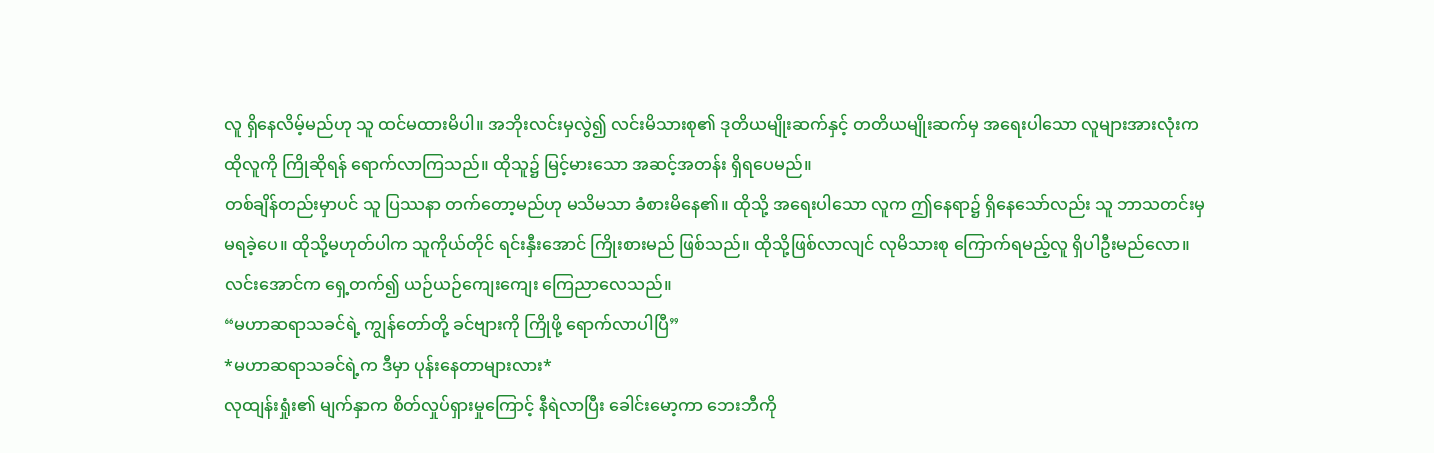လူ ရှိနေလိမ့်မည်ဟု သူ ထင်မထားမိပါ။ အဘိုးလင်းမှလွဲ၍ လင်းမိသားစု၏ ဒုတိယမျိုးဆက်နှင့် တတိယမျိုးဆက်မှ အရေးပါသော လူများအားလုံးက ထိုလူကို ကြိုဆိုရန် ရောက်လာကြသည်။ ထိုသူ၌ မြင့်မားသော အဆင့်အတန်း ရှိရပေမည်။
တစ်ချိန်တည်းမှာပင် သူ ပြဿနာ တက်တော့မည်ဟု မသိမသာ ခံစားမိနေ၏။ ထိုသို့ အရေးပါသော လူက ဤနေရာ၌ ရှိနေသော်လည်း သူ ဘာသတင်းမှ မရခဲ့ပေ။ ထိုသို့မဟုတ်ပါက သူကိုယ်တိုင် ရင်းနှီးအောင် ကြိုးစားမည် ဖြစ်သည်။ ထိုသို့ဖြစ်လာလျင် လုမိသားစု ကြောက်ရမည့်လူ ရှိပါဦးမည်လော။
လင်းအောင်က ရှေ့တက်၍ ယဉ်ယဉ်ကျေးကျေး ကြေညာလေသည်။
“မဟာဆရာသခင်ရဲ့ ကျွန်တော်တို့ ခင်ဗျားကို ကြိုဖို့ ရောက်လာပါပြီ”
*မဟာဆရာသခင်ရဲ့က ဒီမှာ ပုန်းနေတာများလား*
လုထျန်းရှုံး၏ မျက်နှာက စိတ်လှုပ်ရှားမှုကြောင့် နီရဲလာပြီး ခေါင်းမော့ကာ ဘေးဘီကို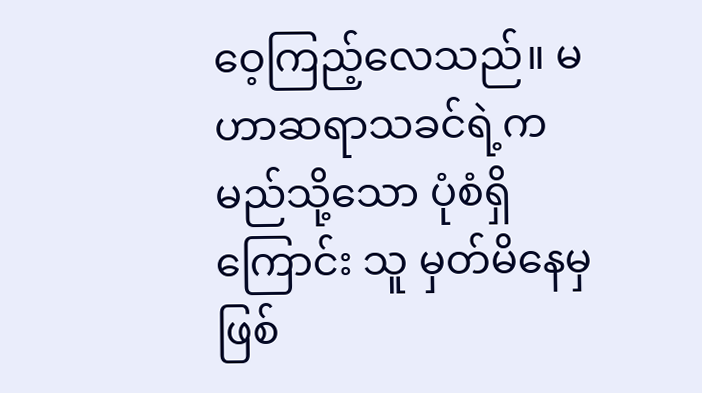ဝေ့ကြည့်လေသည်။ မဟာဆရာသခင်ရဲ့က မည်သို့သော ပုံစံရှိကြောင်း သူ မှတ်မိနေမှ ဖြစ်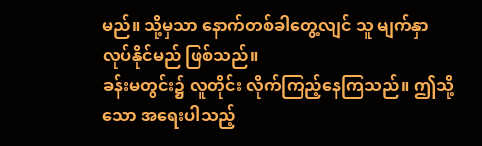မည်။ သို့မှသာ နောက်တစ်ခါတွေ့လျင် သူ မျက်နှာလုပ်နိုင်မည် ဖြစ်သည်။
ခန်းမတွင်း၌ လူတိုင်း လိုက်ကြည့်နေကြသည်။ ဤသို့သော အရေးပါသည့်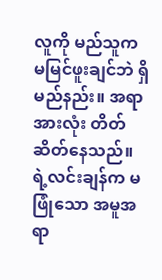လူကို မည်သူက မမြင်ဖူးချင်ဘဲ ရှိမည်နည်း။ အရာအားလုံး တိတ်ဆိတ်နေသည်။ ရဲ့လင်းချန်က မဖြုံသော အမူအရာ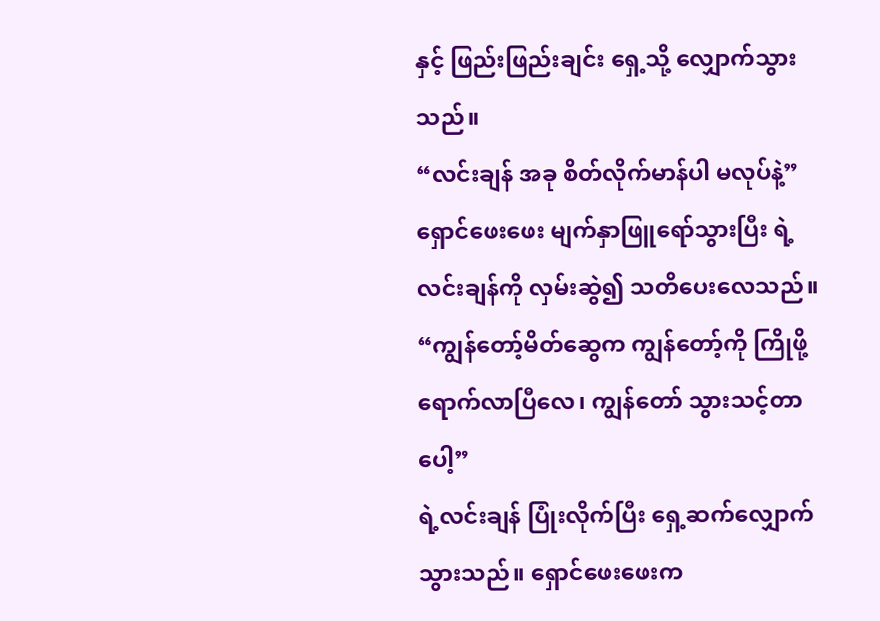နှင့် ဖြည်းဖြည်းချင်း ရှေ့သို့ လျှောက်သွားသည်။
“လင်းချန် အခု စိတ်လိုက်မာန်ပါ မလုပ်နဲ့”
ရှောင်ဖေးဖေး မျက်နှာဖြူရော်သွားပြီး ရဲ့လင်းချန်ကို လှမ်းဆွဲ၍ သတိပေးလေသည်။
“ကျွန်တော့်မိတ်ဆွေက ကျွန်တော့်ကို ကြိုဖို့ ရောက်လာပြီလေ၊ ကျွန်တော် သွားသင့်တာပေါ့”
ရဲ့လင်းချန် ပြုံးလိုက်ပြီး ရှေ့ဆက်လျှောက်သွားသည်။ ရှောင်ဖေးဖေးက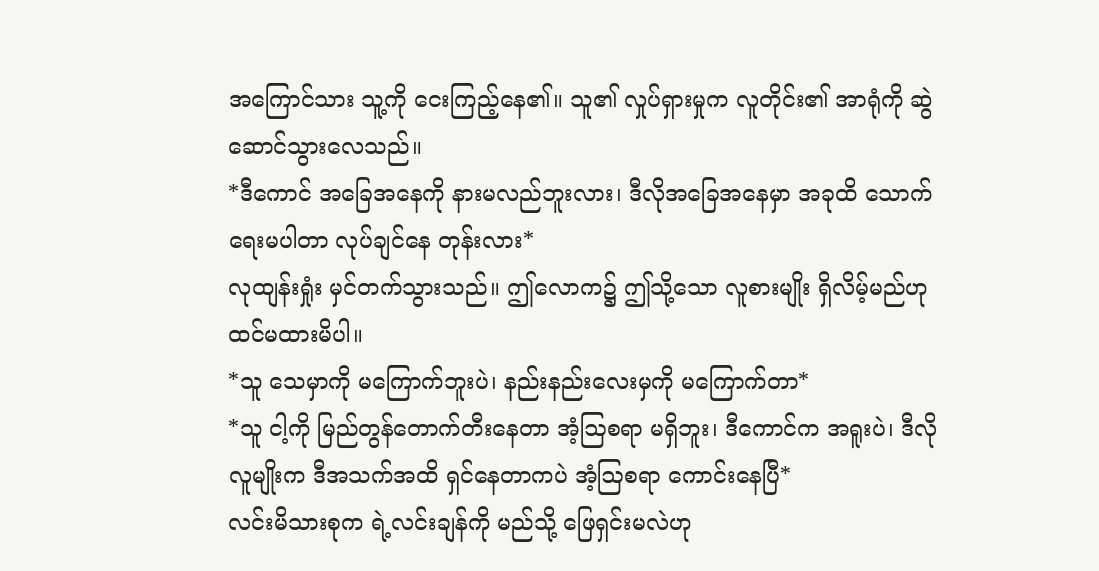အကြောင်သား သူ့ကို ငေးကြည့်နေ၏။ သူ၏ လှုပ်ရှားမှုက လူတိုင်း၏ အာရုံကို ဆွဲဆောင်သွားလေသည်။
*ဒီကောင် အခြေအနေကို နားမလည်ဘူးလား၊ ဒီလိုအခြေအနေမှာ အခုထိ သောက်ရေးမပါတာ လုပ်ချင်နေ တုန်းလား*
လုထျန်းရှုံး မှင်တက်သွားသည်။ ဤလောက၌ ဤသို့သော လူစားမျိုး ရှိလိမ့်မည်ဟု ထင်မထားမိပါ။
*သူ သေမှာကို မကြောက်ဘူးပဲ၊ နည်းနည်းလေးမှကို မကြောက်တာ*
*သူ ငါ့ကို မြည်တွန်တောက်တီးနေတာ အံ့ဩစရာ မရှိဘူး၊ ဒီကောင်က အရူးပဲ၊ ဒီလိုလူမျိုးက ဒီအသက်အထိ ရှင်နေတာကပဲ အံ့ဩစရာ ကောင်းနေပြီ*
လင်းမိသားစုက ရဲ့လင်းချန်ကို မည်သို့ ဖြေရှင်းမလဲဟု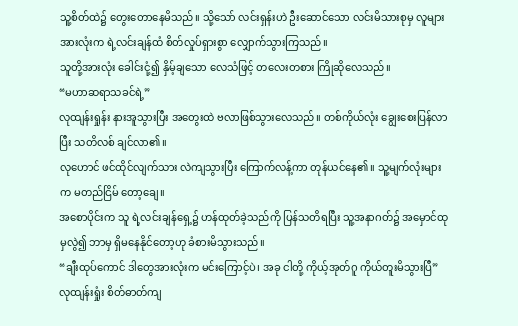သူ့စိတ်ထဲ၌ တွေးတောနေမိသည်။ သို့သော် လင်းရှန်းဟဲ ဦးဆောင်သော လင်းမိသားစုမှ လူများအားလုံးက ရဲ့လင်းချန်ထံ စိတ်လှုပ်ရှားစွာ လျှောက်သွားကြသည်။
သူတို့အားလုံး ခေါင်းငုံ့၍ နှိမ့်ချသော လေသံဖြင့် တလေးတစား ကြိုဆိုလေသည်။
“မဟာဆရာသခင်ရဲ့”
လုထျန်းရှုန်း နားအူသွားပြီး အတွေးထဲ ဗလာဖြစ်သွားလေသည်။ တစ်ကိုယ်လုံး ချွေးစေးပြန်လာပြီး သတိလစ် ချင်လာ၏။
လုဟောင် ဖင်ထိုင်လျက်သား လဲကျသွားပြီး ကြောက်လန့်ကာ တုန်ယင်နေ၏။ သူ့မျက်လုံးများက မတည်ငြိမ် တော့ချေ။
အစောပိုင်းက သူ ရဲ့လင်းချန်ရှေ့၌ ဟန်ထုတ်ခဲ့သည်ကို ပြန်သတိရပြီး သူ့အနာဂတ်၌ အမှောင်ထုမှလွဲ၍ ဘာမှ ရှိမနေနိုင်တော့ဟု ခံစားမိသွားသည်။
“ချီးထုပ်ကောင် ဒါတွေအားလုံးက မင်းကြောင့်ပဲ၊ အခု ငါတို့ ကိုယ့်အုတ်ဂူ ကိုယ်တူးမိသွားပြီ”
လုထျန်းရှုံး စိတ်ဓာတ်ကျ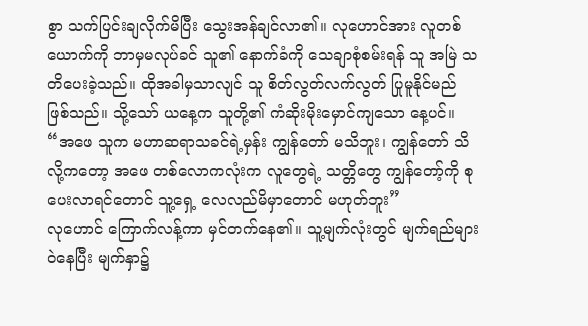စွာ သက်ပြင်းချလိုက်မိပြီး သွေးအန်ချင်လာ၏။ လုဟောင်အား လူတစ်ယောက်ကို ဘာမှမလုပ်ခင် သူ၏ နောက်ခံကို သေချာစုံစမ်းရန် သူ အမြဲ သတိပေးခဲ့သည်။ ထိုအခါမှသာလျင် သူ စိတ်လွတ်လက်လွတ် ပြုမူနိုင်မည် ဖြစ်သည်။ သို့သော် ယနေ့က သူတို့၏ ကံဆိုးမိုးမှောင်ကျသော နေ့ပင်။
“အဖေ သူက မဟာဆရာသခင်ရဲ့မှန်း ကျွန်တော် မသိဘူး၊ ကျွန်တော် သိလို့ကတော့ အဖေ တစ်လောကလုံးက လူတွေရဲ့ သတ္တိတွေ ကျွန်တော့်ကို စုပေးလာရင်တောင် သူ့ရှေ့ လေလည်မိမှာတောင် မဟုတ်ဘူး”
လုဟောင် ကြောက်လန့်ကာ မှင်တက်နေ၏။ သူ့မျက်လုံးတွင် မျက်ရည်များ ဝဲနေပြီး မျက်နှာ၌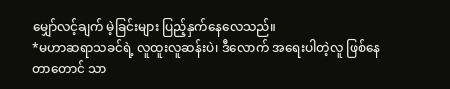မျှော်လင့်ချက် မဲ့ခြင်းများ ပြည့်နှက်နေလေသည်။
*မဟာဆရာသခင်ရဲ့ လူထူးလူဆန်းပဲ၊ ဒီလောက် အရေးပါတဲ့လူ ဖြစ်နေတာတောင် သာ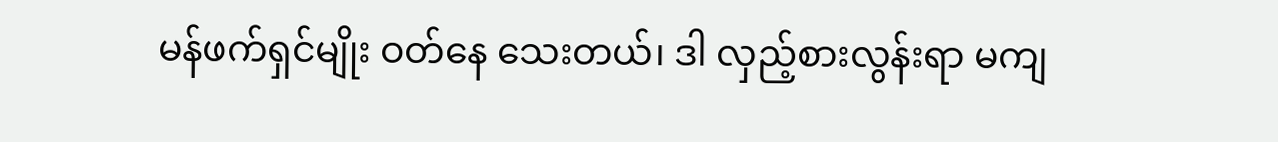မန်ဖက်ရှင်မျိုး ဝတ်နေ သေးတယ်၊ ဒါ လှည့်စားလွန်းရာ မကျ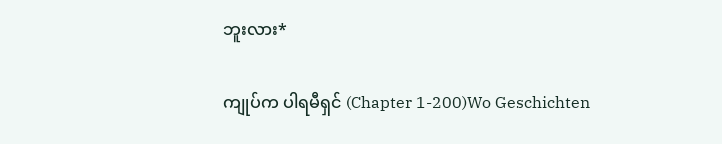ဘူးလား*

ကျုပ်က ပါရမီရှင် (Chapter 1-200)Wo Geschichten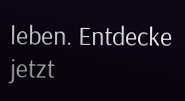leben. Entdecke jetzt